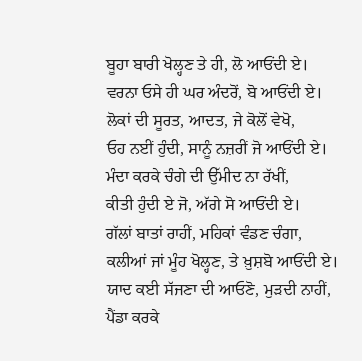ਬੂਹਾ ਬਾਰੀ ਖੋਲ੍ਹਣ ਤੇ ਹੀ, ਲੋ ਆਓਂਦੀ ਏ।
ਵਰਨਾ ਓਸੇ ਹੀ ਘਰ ਅੰਦਰੋਂ, ਬੋ ਆਓਂਦੀ ਏ।
ਲੋਕਾਂ ਦੀ ਸੂਰਤ, ਆਦਤ, ਜੇ ਕੋਲੋਂ ਵੇਖੋ,
ਓਹ ਨਈਂ ਹੁੰਦੀ, ਸਾਨੂੰ ਨਜ਼ਰੀਂ ਜੋ ਆਓਂਦੀ ਏ।
ਮੰਦਾ ਕਰਕੇ ਚੰਗੇ ਦੀ ਉੱਮੀਦ ਨਾ ਰੱਖੀਂ,
ਕੀਤੀ ਹੁੰਦੀ ਏ ਜੋ, ਅੱਗੇ ਸੋ ਆਓਂਦੀ ਏ।
ਗੱਲਾਂ ਬਾਤਾਂ ਰਾਹੀਂ, ਮਹਿਕਾਂ ਵੰਡਣ ਚੰਗਾ,
ਕਲੀਆਂ ਜਾਂ ਮੂੰਹ ਖੋਲ੍ਹਣ, ਤੇ ਖ਼ੁਸ਼ਬੋ ਆਓਂਦੀ ਏ।
ਯਾਦ ਕਈ ਸੱਜਣਾ ਦੀ ਆਓਣੋ, ਮੁੜਦੀ ਨਾਹੀਂ,
ਪੈਂਡਾ ਕਰਕੇ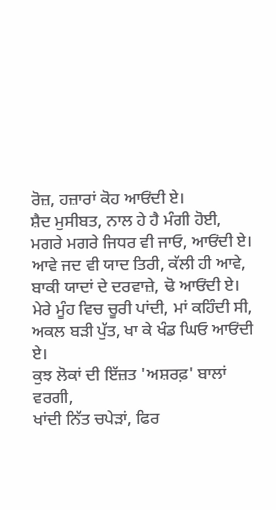ਰੋਜ਼, ਹਜ਼ਾਰਾਂ ਕੋਹ ਆਓਂਦੀ ਏ।
ਸ਼ੈਦ ਮੁਸੀਬਤ, ਨਾਲ ਹੇ ਹੈ ਮੰਗੀ ਹੋਈ,
ਮਗਰੇ ਮਗਰੇ ਜਿਧਰ ਵੀ ਜਾਓ, ਆਓਂਦੀ ਏ।
ਆਵੇ ਜਦ ਵੀ ਯਾਦ ਤਿਰੀ, ਕੱਲੀ ਹੀ ਆਵੇ,
ਬਾਕੀ ਯਾਦਾਂ ਦੇ ਦਰਵਾਜ਼ੇ, ਢੋ ਆਓਂਦੀ ਏ।
ਮੇਰੇ ਮੂੰਹ ਵਿਚ ਚੂਰੀ ਪਾਂਦੀ, ਮਾਂ ਕਹਿੰਦੀ ਸੀ,
ਅਕਲ ਬੜੀ ਪੁੱਤ, ਖਾ ਕੇ ਖੰਡ ਘਿਓ ਆਓਂਦੀ ਏ।
ਕੁਝ ਲੋਕਾਂ ਦੀ ਇੱਜ਼ਤ 'ਅਸ਼ਰਫ਼' ਬਾਲਾਂ ਵਰਗੀ,
ਖਾਂਦੀ ਨਿੱਤ ਚਪੇੜਾਂ, ਫਿਰ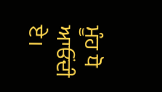ਮੂੰਹ ਧੋ ਆਓਂਦੀ ਏ।